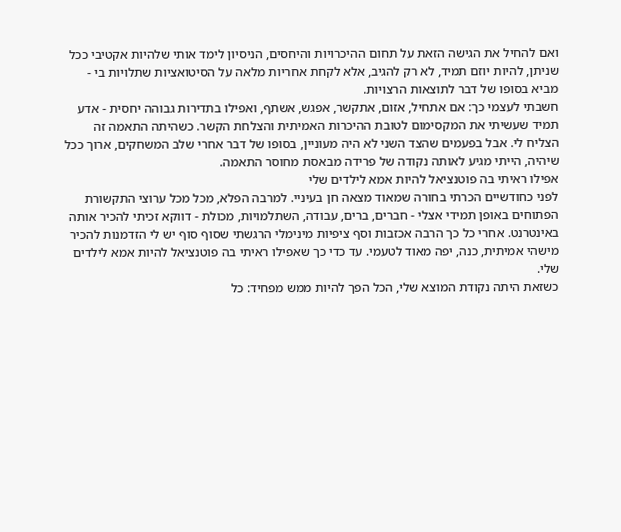ואם להחיל את הגישה הזאת על תחום ההיכרויות והיחסים, הניסיון לימד אותי שלהיות אקטיבי ככל שניתן, להיות יוזם תמיד, לא רק להגיב, אלא לקחת אחריות מלאה על הסיטואציות שתלויות בי - מביא בסופו של דבר לתוצאות הרצויות.
חשבתי לעצמי כך: אם אתחיל, אזום, אתקשר, אפגש, אשתף, ואפילו בתדירות גבוהה יחסית - אדע תמיד שעשיתי את המקסימום לטובת ההיכרות האמיתית והצלחת הקשר. כשהיתה התאמה זה הצליח לי. אבל בפעמים שהצד השני לא היה מעוניין, בסופו של דבר אחרי שלב המשחקים, ארוך ככל שיהיה, הייתי מגיע לאותה נקודה של פרידה מבאסת מחוסר התאמה.
אפילו ראיתי בה פוטנציאל להיות אמא לילדים שלי
לפני כחודשיים הכרתי בחורה שמאוד מצאה חן בעיניי. למרבה הפלא, מכל מכל ערוצי התקשורת הפתוחים באופן תמידי אצלי - חברים, ברים, עבודה, השתלמויות, מכולת - דווקא זכיתי להכיר אותה באינטרנט. אחרי כל כך הרבה אכזבות וסף ציפיות מינימלי הרגשתי שסוף סוף יש לי הזדמנות להכיר מישהי אמיתית, כנה, יפה מאוד לטעמי. עד כדי כך שאפילו ראיתי בה פוטנציאל להיות אמא לילדים שלי.
כשזאת היתה נקודת המוצא שלי, הכל הפך להיות ממש מפחיד: כל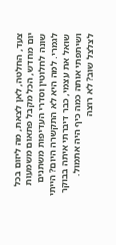צעד, החלטה, לאן לצאת, מה ליזום בכל יום מחדש, הכל מקבל פתאום משמעות שונה לחלוטין וסדרי העדיפות משתנים לגמרי. למה היא לא התקשרה היום? הייתי שואל את עצמי, כבר דיברתי איתה בבוקר ושיתפתי אותה כמה כיף היה אתמול. לצלצל שוב? לא רוצה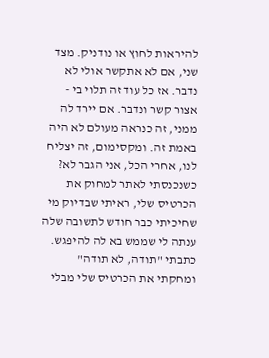להיראות לחוץ או נודניק. מצד שני, אם לא אתקשר אולי לא נדבר. אז כל עוד זה תלוי בי - אצור קשר ונדבר. אם יירד לה ממני, זה כנראה מעולם לא היה באמת זה. ומקסימום, זה יצליח לנו, אחרי הכל, אני הגבר לא?
כשנכנסתי לאתר למחוק את הכרטיס שלי, ראיתי שבדיוק מי שחיכיתי כבר חודש לתשובה שלה ענתה לי שממש בא לה להיפגש. כתבתי "תודה, לא תודה" ומחקתי את הכרטיס שלי מבלי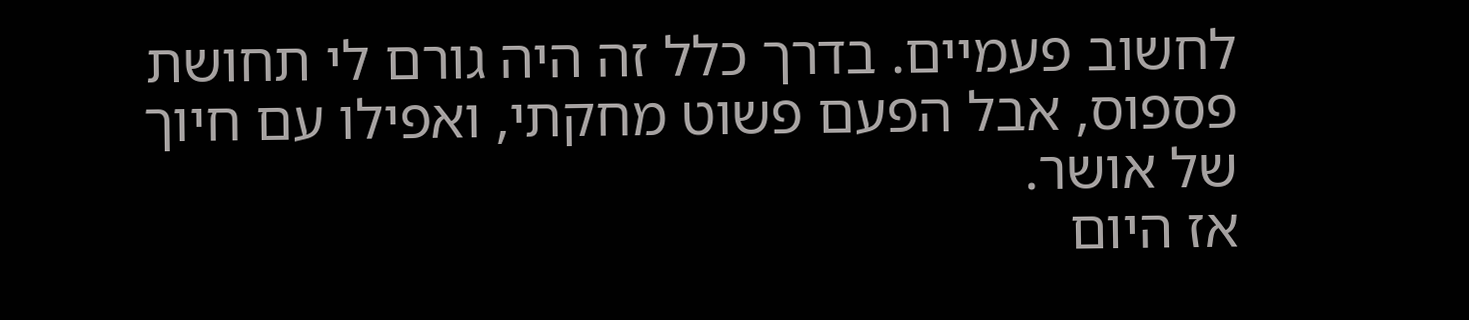לחשוב פעמיים. בדרך כלל זה היה גורם לי תחושת פספוס, אבל הפעם פשוט מחקתי, ואפילו עם חיוך של אושר.
אז היום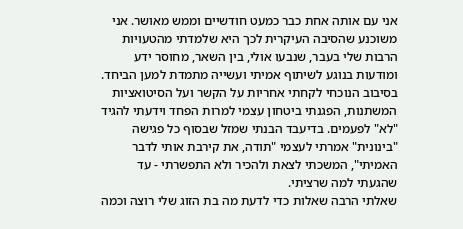אני עם אותה אחת כבר כמעט חודשיים וממש מאושר. אני משוכנע שהסיבה העיקרית לכך היא שלמדתי מהטעויות הרבות שלי בעבר, שנבעו אולי, בין השאר, מחוסר ידע ומודעות בנוגע לשיתוף אמיתי ועשייה מתמדת למען הביחד.
בסיבוב הנוכחי לקחתי אחריות על הקשר ועל הסיטואציות המשתנות, הפגנתי ביטחון עצמי למרות הפחד וידעתי להגיד "לא" לפעמים. בדיעבד הבנתי שמזל שבסוף כל פגישה "בינונית" אמרתי לעצמי "תודה, את קירבת אותי לדבר האמיתי", המשכתי לצאת ולהכיר ולא התפשרתי - עד שהגעתי למה שרציתי.
שאלתי הרבה שאלות כדי לדעת מה בת הזוג שלי רוצה וכמה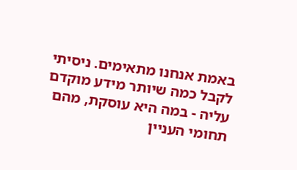באמת אנחנו מתאימים. ניסיתי לקבל כמה שיותר מידע מוקדם עליה - במה היא עוסקת, מהם תחומי העניין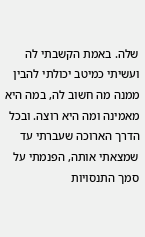שלה. באמת הקשבתי לה ועשיתי כמיטב יכולתי להבין ממנה מה חשוב לה, במה היא מאמינה ומה היא רוצה. ובכל הדרך הארוכה שעברתי עד שמצאתי אותה, הפנמתי על סמך התנסויות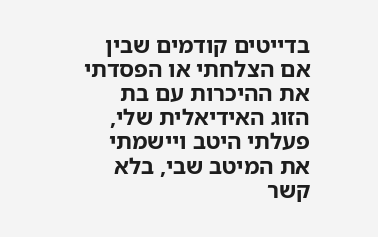בדייטים קודמים שבין אם הצלחתי או הפסדתי את ההיכרות עם בת הזוג האידיאלית שלי, פעלתי היטב ויישמתי את המיטב שבי, בלא קשר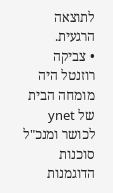לתוצאה הרגעית.
• צביקה רוזנטל היה מומחה הבית של ynet לכושר ומנכ"ל סוכנות הדוגמנות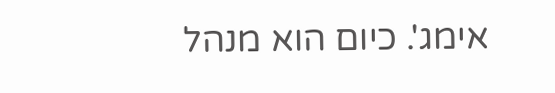אימג'. כיום הוא מנהל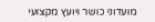מועדוני כושר ויועץ מקצועי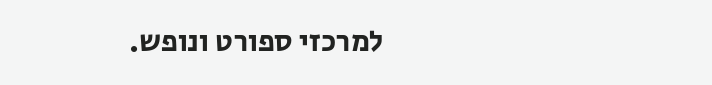למרכזי ספורט ונופש.